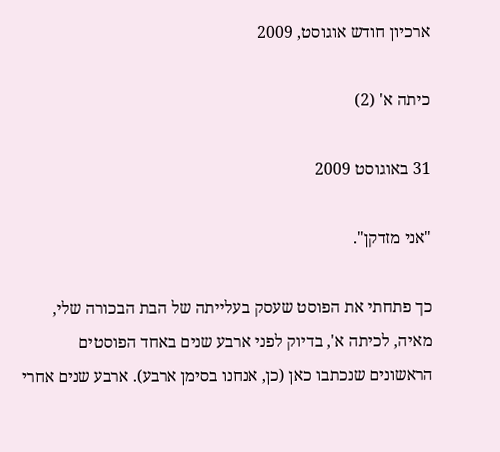ארכיון חודש אוגוסט, 2009

כיתה א' (2)

31 באוגוסט 2009

"אני מזדקן".

כך פתחתי את הפוסט שעסק בעלייתה של הבת הבכורה שלי, מאיה, לכיתה א', בדיוק לפני ארבע שנים באחד הפוסטים הראשונים שנכתבו כאן (כן, אנחנו בסימן ארבע). ארבע שנים אחרי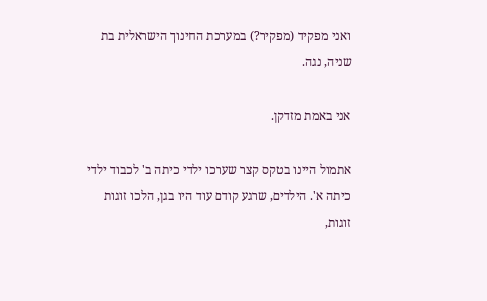ואני מפקיד (מפקיר?) במערכת החינוך הישראלית בת שניה, נגה.

אני באמת מזדקן.

אתמול היינו בטקס קצר שערכו ילדי כיתה ב' לכבוד ילדי כיתה א'. הילדים, שרגע קודם עוד היו בגן, הלכו זוגות זוגות,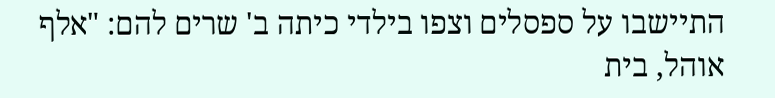התיישבו על ספסלים וצפו בילדי כיתה ב' שרים להם: "אלף אוהל, בית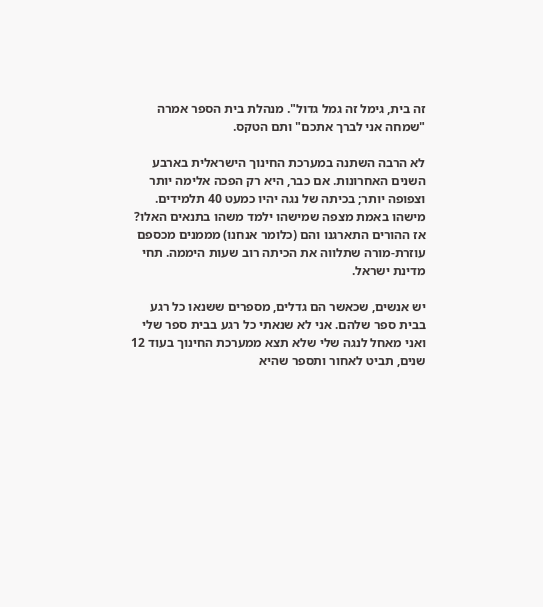זה בית, גימל זה גמל גדול". מנהלת בית הספר אמרה "שמחה אני לברך אתכם" ותם הטקס.

לא הרבה השתנה במערכת החינוך הישראלית בארבע השנים האחרונות. אם כבר, היא רק הפכה אלימה יותר וצפופה יותר; בכיתה של נגה יהיו כמעט 40 תלמידים. מישהו באמת מצפה שמישהו ילמד משהו בתנאים האלו? אז ההורים התארגנו והם (כלומר אנחנו) מממנים מכספם עוזרת-מורה שתלווה את הכיתה רוב שעות היממה. תחי מדינת ישראל.

יש אנשים, שכאשר הם גדלים, מספרים ששנאו כל רגע בבית ספר שלהם. אני לא שנאתי כל רגע בבית ספר שלי ואני מאחל לנגה שלי שלא תצא ממערכת החינוך בעוד 12 שנים, תביט לאחור ותספר שהיא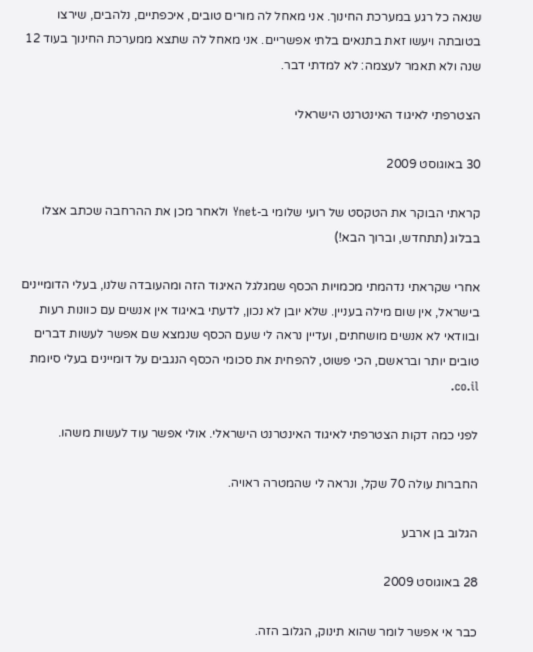שנאה כל רגע במערכת החינוך. אני מאחל לה מורים טובים, איכפתיים, נלהבים, שירצו בטובתה ויעשו זאת בתנאים בלתי אפשריים. אני מאחל לה שתצא ממערכת החינוך בעוד 12 שנה ולא תאמר לעצמה: לא למדתי דבר.

הצטרפתי לאיגוד האינטרנט הישראלי

30 באוגוסט 2009

קראתי הבוקר את הטקסט של רועי שלומי ב-Ynet ולאחר מכן את ההרחבה שכתב אצלו בבלוג (תתחדש, וברוך הבא!)

אחרי שקראתי נדהמתי מכמויות הכסף שמגלגל האיגוד הזה ומהעובדה שלנו, בעלי הדומיינים בישראל, אין שום מילה בעניין. שלא יובן לא נכון, לדעתי באיגוד אין אנשים עם כוונות רעות ובוודאי לא אנשים מושחתים, ועדיין נראה לי שעם הכסף שנמצא שם אפשר לעשות דברים טובים יותר ובראשם, הכי פשוט, להפחית את סכומי הכסף הנגבים על דומיינים בעלי סיומת co.il.

לפני כמה דקות הצטרפתי לאיגוד האינטרנט הישראלי. אולי אפשר עוד לעשות משהו.

החברות עולה 70 שקל, ונראה לי שהמטרה ראויה.

הגלוב בן ארבע

28 באוגוסט 2009

כבר אי אפשר לומר שהוא תינוק, הגלוב הזה.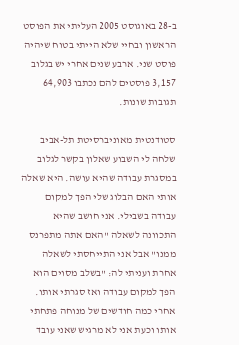ב-28 באוגוסט 2005 העליתי את הפוסט הראשון ובחיי שלא הייתי בטוח שיהיה פוסט שני. ארבע שנים אחרי יש בגלוב 3,157 פוסטים להם נכתבו 64,903 תגובות שונות.

סטודנטית מאוניברסיטת תל-אביב שלחה לי השבוע שאלון בקשר לגלוב במסגרת עבודה שהיא עושה. היא שאלה אותי האם הבלוג שלי הפך למקום עבודה בשבילי. אני חושב שהיא התכוונה לשאלה "האם אתה מתפרנס ממנו" אבל אני התייחסתי לשאלה אחרת ועניתי לה: "בשלב מסוים הוא הפך למקום עבודה ואז סגרתי אותו. אחרי כמה חודשים של מנוחה פתחתי אותו וכעת אני לא מרגיש שאני עובד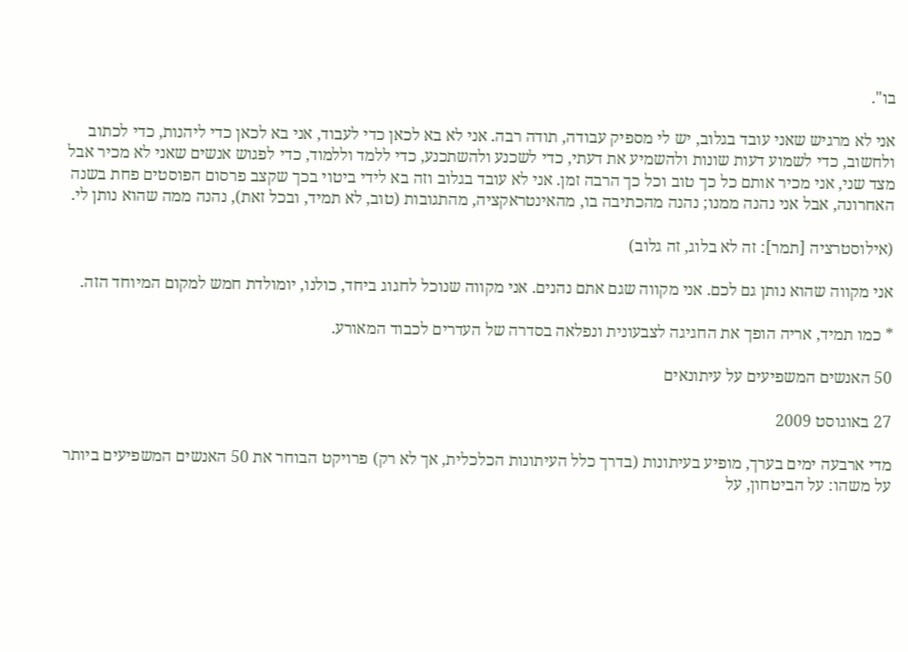בו".

אני לא מרגיש שאני עובד בגלוב, יש לי מספיק עבודה, תודה רבה. אני לא בא לכאן כדי לעבוד, אני בא לכאן כדי ליהנות, כדי לכתוב ולחשוב, כדי לשמוע דעות שונות ולהשמיע את דעתי, כדי לשכנע ולהשתכנע, כדי ללמד וללמוד, כדי לפגוש אנשים שאני לא מכיר אבל מצד שני, אני מכיר אותם כל כך טוב וכל כך הרבה זמן. אני לא עובד בגלוב וזה בא לידי ביטוי בכך שקצב פרסום הפוסטים פחת בשנה האחרונה, אבל אני נהנה ממנו; נהנה מהכתיבה בו, מהאינטראקציה, מהתגובות (טוב, לא תמיד, ובכל זאת), נהנה ממה שהוא נותן לי.

(אילוסטרציה [תמר]: זה לא בלוג, זה גלוב)

אני מקווה שהוא נותן גם לכם. אני מקווה שגם אתם נהנים. אני מקווה שנוכל לחגוג ביחד, כולנו, יומולדת חמש למקום המיוחד הזה.

* כמו תמיד, אריה הופך את החגיגה לצבעונית ונפלאה בסדרה של העדרים לכבוד המאורע.

50 האנשים המשפיעים על עיתונאים

27 באוגוסט 2009

מדי ארבעה ימים בערך, מופיע בעיתונות (בדרך כלל העיתונות הכלכלית, אך לא רק) פרויקט הבוחר את 50 האנשים המשפיעים ביותר על משהו: על הביטחון, על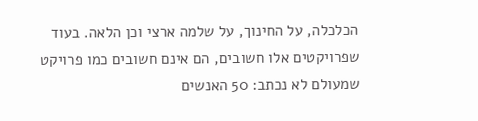הכלכלה, על החינוך, על שלמה ארצי וכן הלאה. בעוד שפרויקטים אלו חשובים, הם אינם חשובים כמו פרויקט שמעולם לא נכתב: 50 האנשים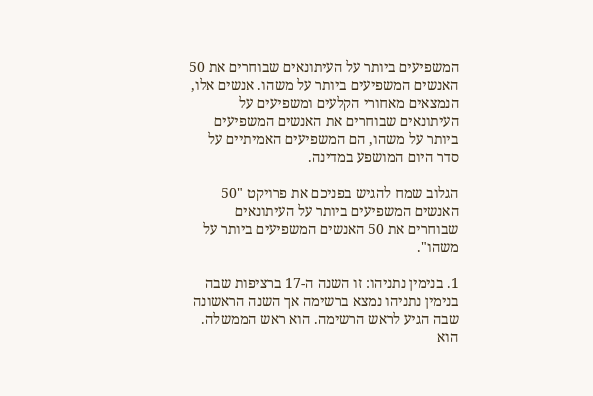המשפיעים ביותר על העיתונאים שבוחרים את 50 האנשים המשפיעים ביותר על משהו. אנשים אלו, הנמצאים מאחורי הקלעים ומשפיעים על העיתונאים שבוחרים את האנשים המשפיעים ביותר על משהו, הם המשפיעים האמיתיים על סדר היום המושפע במדינה.

הגלוב שמח להגיש בפניכם את פרויקט "50 האנשים המשפיעים ביותר על העיתונאים שבוחרים את 50 האנשים המשפיעים ביותר על משהו".

1. בנימין נתניהו: זו השנה ה-17 ברציפות שבה בנימין נתניהו נמצא ברשימה אך השנה הראשונה שבה הגיע לראש הרשימה. הוא ראש הממשלה. הוא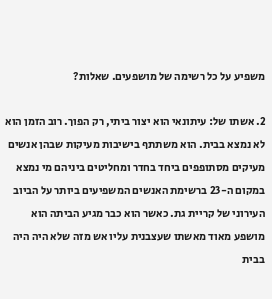משפיע על כל רשימה של מושפעים. שאלות?

2. אשתו של: עיתונאי הוא יצור ביתי, רק הפוך. רוב הזמן הוא לא נמצא בבית. הוא משתתף בישיבות מעיקות שבהן אנשים מעיקים מסתופפים ביחד בחדר ומחליטים ביניהם מי נמצא במקום ה-23 ברשימת האנשים המשפיעים ביותר על הביוב העירוני של קריית גת. כאשר הוא כבר מגיע הביתה הוא מושפע מאוד מאשתו שעצבנית עליו אש מזה שלא היה היה בבית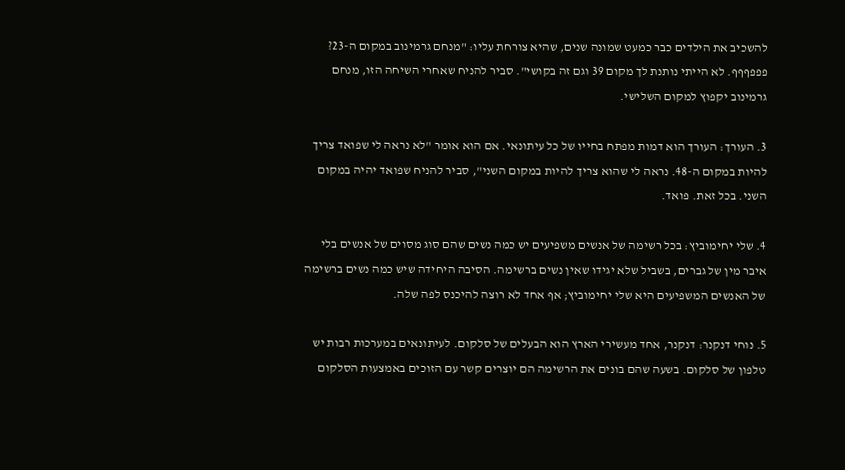להשכיב את הילדים כבר כמעט שמונה שנים, שהיא צורחת עליו: "מנחם גרמינוב במקום ה-23? פפפףףף. לא הייתי נותנת לך מקום 39 וגם זה בקושי". סביר להניח שאחרי השיחה הזו, מנחם גרמינוב יקפוץ למקום השלישי.

3. העורך: העורך הוא דמות מפתח בחייו של כל עיתונאי. אם הוא אומר "לא נראה לי שפואד צריך להיות במקום ה-48. נראה לי שהוא צריך להיות במקום השני", סביר להניח שפואד יהיה במקום השני. בכל זאת. פואד.

4. שלי יחימוביץ: בכל רשימה של אנשים משפיעים יש כמה נשים שהם סוג מסוים של אנשים בלי איבר מין של גברים, בשביל שלא יגידו שאין נשים ברשימה. הסיבה היחידה שיש כמה נשים ברשימה של האנשים המשפיעים היא שלי יחימוביץ; אף אחד לא רוצה להיכנס לפה שלה.

5. נוחי דנקנר: דנקנר, אחד מעשירי הארץ הוא הבעלים של סלקום. לעיתונאים במערכות רבות יש טלפון של סלקום. בשעה שהם בונים את הרשימה הם יוצרים קשר עם הזוכים באמצעות הסלקום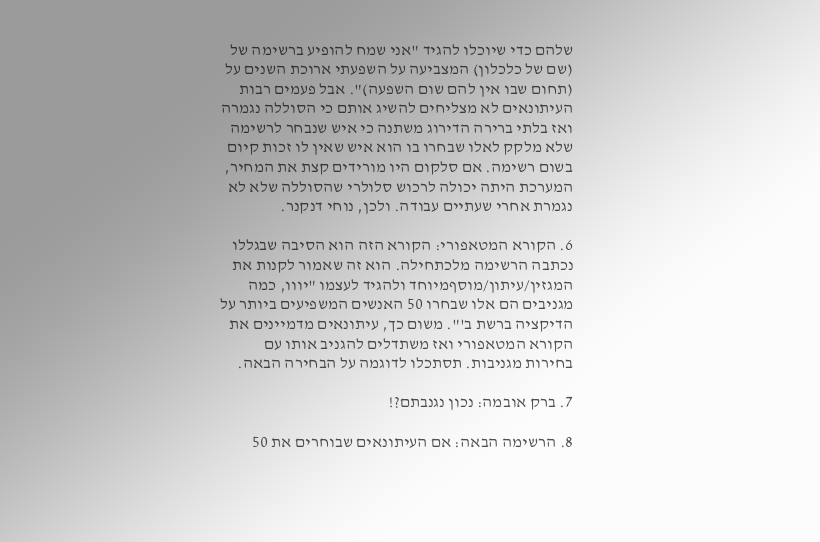שלהם כדי שיוכלו להגיד "אני שמח להופיע ברשימה של (שם של כלכלון) המצביעה על השפעתי ארוכת השנים על (תחום שבו אין להם שום השפעה)". אבל פעמים רבות העיתונאים לא מצליחים להשיג אותם כי הסוללה נגמרה ואז בלתי ברירה הדירוג משתנה כי איש שנבחר לרשימה שלא מלקק לאלו שבחרו בו הוא איש שאין לו זכות קיום בשום רשימה. אם סלקום היו מורידים קצת את המחיר, המערכת היתה יכולה לרכוש סלולרי שהסוללה שלא לא נגמרת אחרי שעתיים עבודה. ולכן, נוחי דנקנר.

6. הקורא המטאפורי: הקורא הזה הוא הסיבה שבגללו נכתבה הרשימה מלכתחילה. הוא זה שאמור לקנות את המגזין/עיתון/מוסףמיוחד ולהגיד לעצמו "יווו, כמה מגניבים הם אלו שבחרו 50 האנשים המשפיעים ביותר על הדיקציה ברשת ב'". משום כך, עיתונאים מדמיינים את הקורא המטאפורי ואז משתדלים להגניב אותו עם בחירות מגניבות. תסתכלו לדוגמה על הבחירה הבאה.

7. ברק אובמה: נכון נגנבתם?!

8. הרשימה הבאה: אם העיתונאים שבוחרים את 50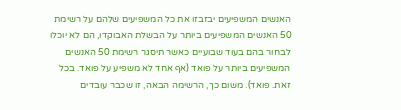האנשים המשפיעים יבזבזו את כל המשפיעים שלהם על רשימת 50 האנשים המשפיעים ביותר על הבשלת האבוקדו, הם לא יוכלו לבחור בהם בעוד שבועיים כאשר תיסגר רשימת 50 האנשים המשפיעים ביותר על פואד (אף אחד לא משפיע על פואד. בכל זאת. פואד). משום כך, הרשימה הבאה, זו שכבר עובדים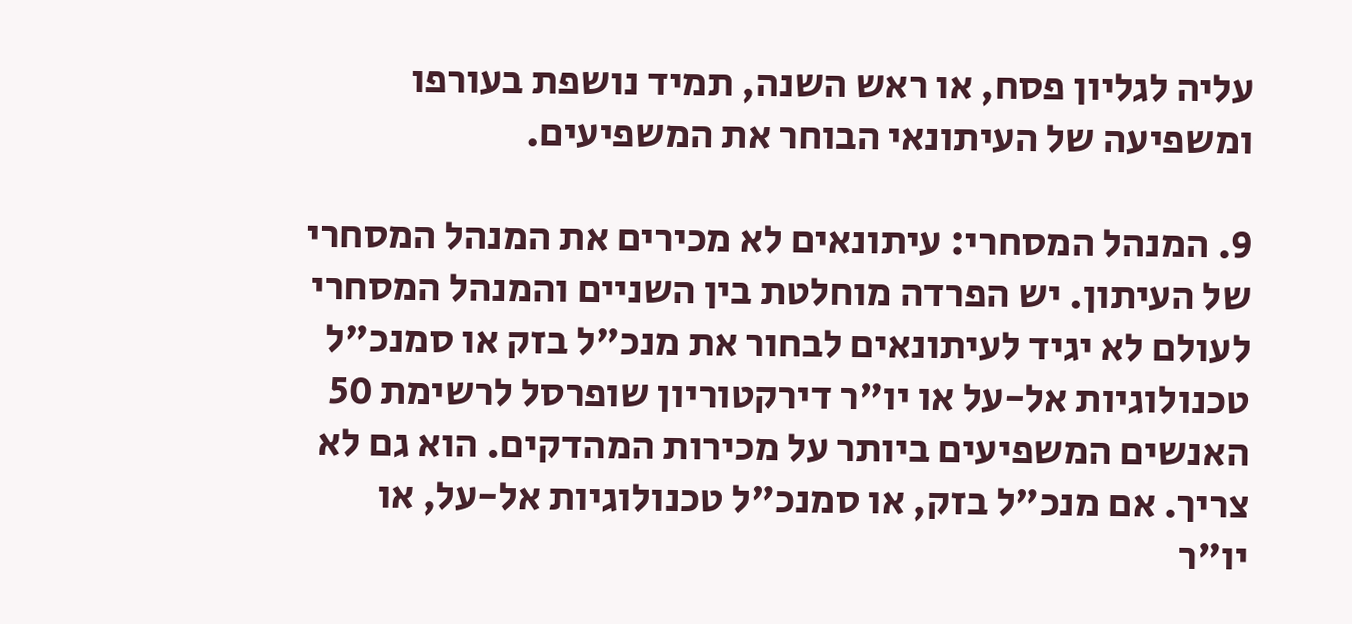עליה לגליון פסח, או ראש השנה, תמיד נושפת בעורפו ומשפיעה של העיתונאי הבוחר את המשפיעים.

9. המנהל המסחרי: עיתונאים לא מכירים את המנהל המסחרי של העיתון. יש הפרדה מוחלטת בין השניים והמנהל המסחרי לעולם לא יגיד לעיתונאים לבחור את מנכ"ל בזק או סמנכ"ל טכנולוגיות אל-על או יו"ר דירקטוריון שופרסל לרשימת 50 האנשים המשפיעים ביותר על מכירות המהדקים. הוא גם לא צריך. אם מנכ"ל בזק, או סמנכ"ל טכנולוגיות אל-על, או יו"ר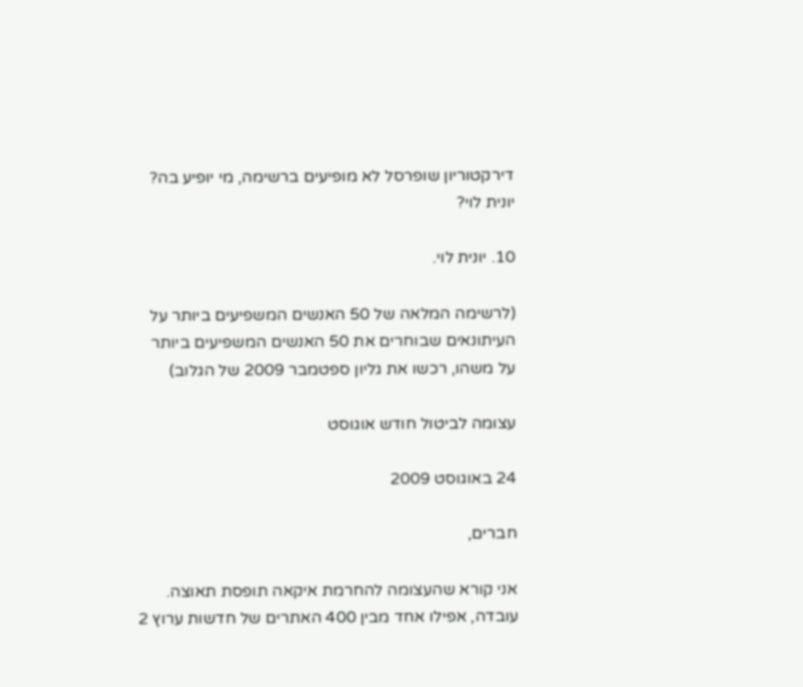דירקטוריון שופרסל לא מופיעים ברשימה, מי יופיע בה? יונית לוי?

10. יונית לוי.

(לרשימה המלאה של 50 האנשים המשפיעים ביותר על העיתונאים שבוחרים את 50 האנשים המשפיעים ביותר על משהו, רכשו את גליון ספטמבר 2009 של הגלוב)

עצומה לביטול חודש אוגוסט

24 באוגוסט 2009

חברים,

אני קורא שהעצומה להחרמת איקאה תופסת תאוצה. עובדה, אפילו אחד מבין 400 האתרים של חדשות ערוץ 2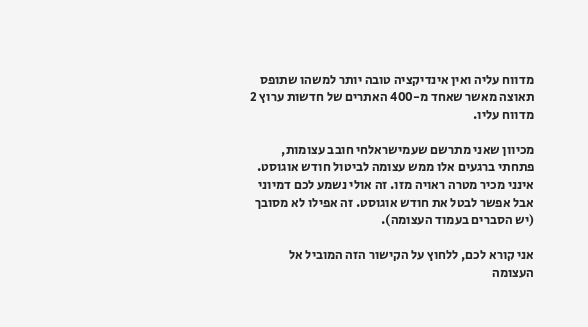מדווח עליה ואין אינדיקציה טובה יותר למשהו שתופס תאוצה מאשר שאחד מ-400 האתרים של חדשות ערוץ 2 מדווח עליו.

מכיוון שאני מתרשם שעמישראלחי חובב עצומות, פתחתי ברגעים אלו ממש עצומה לביטול חודש אוגוסט. אינני מכיר מטרה ראויה מזו. זה אולי נשמע לכם דמיוני אבל אפשר לבטל את חודש אוגוסט. זה אפילו לא מסובך (יש הסברים בעמוד העצומה).

אני קורא לכם, ללחוץ על הקישור הזה המוביל אל העצומה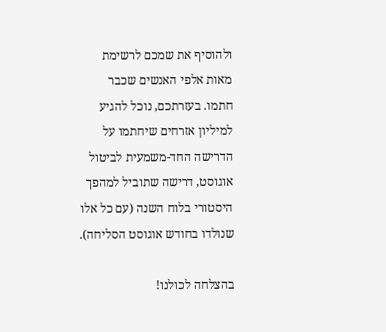ולהוסיף את שמכם לרשימת מאות אלפי האנשים שכבר חתמו. בעזרתכם, נוכל להגיע למיליון אזרחים שיחתמו על הדרישה החד-משמעית לביטול אוגוסט, דרישה שתוביל למהפך היסטורי בלוח השנה (עם כל אלו שנולדו בחודש אוגוסט הסליחה).

בהצלחה לכולנו!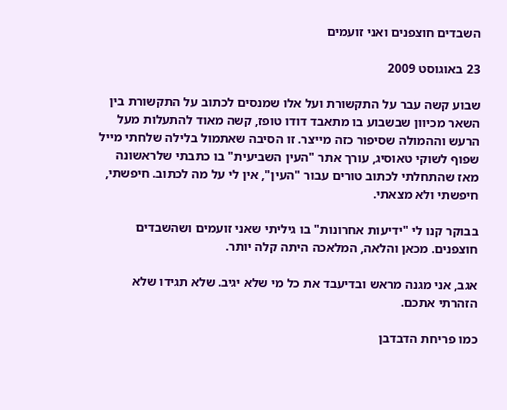השבדים חוצפנים ואני זועמים

23 באוגוסט 2009

שבוע קשה עבר על התקשורת ועל אלו שמנסים לכתוב על התקשורת בין השאר מכיוון שבשבוע בו מתאבד דודו טופז, קשה מאוד להתעלות מעל הרעש וההמולה שסיפור כזה מייצר. זו הסיבה שאתמול בלילה שלחתי מייל שפוף לשוקי טאוסיג, עורך אתר "העין השביעית" בו כתבתי שלראשונה מאז שהתחלתי לכתוב טורים עבור "העין", אין לי על מה לכתוב. חיפשתי, חיפשתי ולא מצאתי.

בבוקר קנו לי "ידיעות אחרונות" בו גיליתי שאני זועמים ושהשבדים חוצפנים. מכאן והלאה, המלאכה היתה קלה יותר.

אגב, אני מגנה מראש ובדיעבד את כל מי שלא יגיב. שלא תגידו שלא הזהרתי אתכם.

כמו פריחת הדבדבן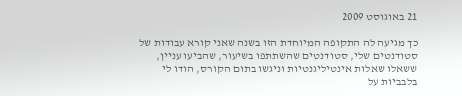21 באוגוסט 2009

כך מגיעה לה התקופה המיוחדת הזו בשנה שאני קורא עבודות של סטודנטים שלי, סטודנטים שהשתתפו בשיעור, שהביעו עניין, ששאלו שאלות אינטיליגנטיות וניגשו בתום הקורס, הודו לי בלבביות על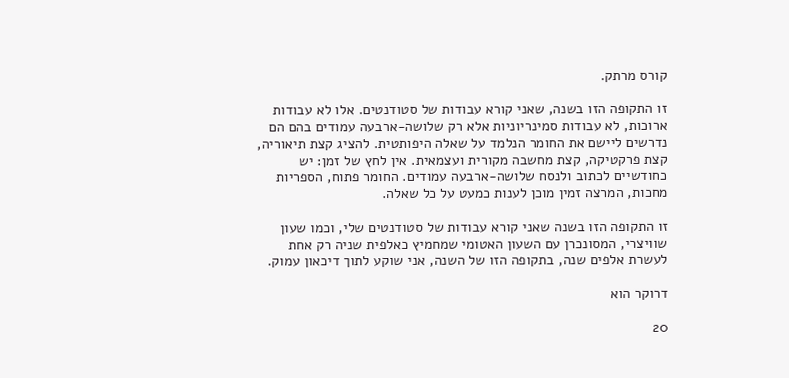קורס מרתק.

זו התקופה הזו בשנה, שאני קורא עבודות של סטודנטים. אלו לא עבודות ארוכות, לא עבודות סמינריוניות אלא רק שלושה-ארבעה עמודים בהם הם נדרשים ליישם את החומר הנלמד על שאלה היפותטית. להציג קצת תיאוריה, קצת פרקטיקה, קצת מחשבה מקורית ועצמאית. אין לחץ של זמן: יש כחודשיים לכתוב ולנסח שלושה-ארבעה עמודים. החומר פתוח, הספריות מחכות, המרצה זמין מוכן לענות כמעט על כל שאלה.

זו התקופה הזו בשנה שאני קורא עבודות של סטודנטים שלי, וכמו שעון שוויצרי, המסונכרן עם השעון האטומי שמחמיץ כאלפית שניה רק אחת לעשרת אלפים שנה, בתקופה הזו של השנה, אני שוקע לתוך דיכאון עמוק.

דרוקר הוא

20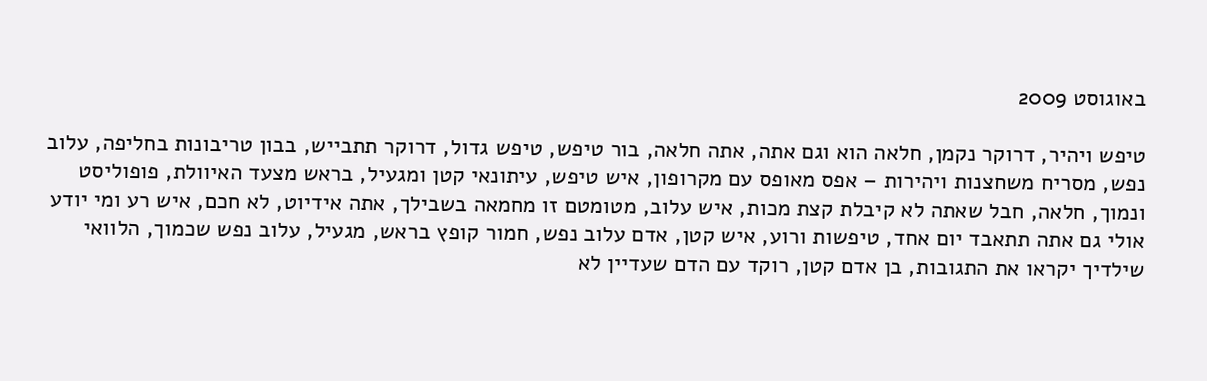באוגוסט 2009

טיפש ויהיר, דרוקר נקמן, חלאה הוא וגם אתה, אתה חלאה, בור טיפש, טיפש גדול, דרוקר תתבייש, בבון טריבונות בחליפה, עלוב נפש, מסריח משחצנות ויהירות – אפס מאופס עם מקרופון, איש טיפש, עיתונאי קטן ומגעיל, בראש מצעד האיוולת, פופוליסט ונמוך, חלאה, חבל שאתה לא קיבלת קצת מכות, איש עלוב, מטומטם זו מחמאה בשבילך, אתה אידיוט, לא חכם, איש רע ומי יודע אולי גם אתה תתאבד יום אחד, טיפשות ורוע, איש קטן, אדם עלוב נפש, חמור קופץ בראש, מגעיל, עלוב נפש שכמוך, הלוואי שילדיך יקראו את התגובות, בן אדם קטן, רוקד עם הדם שעדיין לא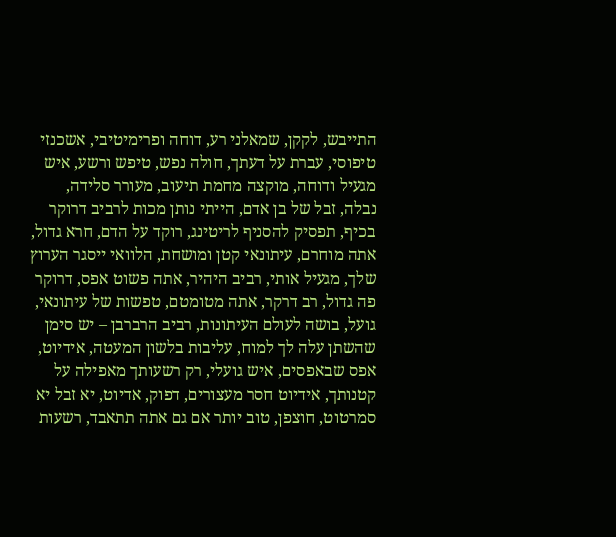התייבש, לקקן, שמאלני רע, דוחה ופרימיטיבי, אשכנזי טיפוסי, עברת על דעתך, חולה נפש, טיפש ורשע, איש מגעיל ודוחה, מוקצה מחמת תיעוב, מעורר סלידה, נבלה, זבל של בן אדם, הייתי נותן מכות לרביב דרוקר בכיף, תפסיק להסניף לריטינג, רוקד על הדם, חרא גדול, אתה מוחרם, עיתונאי קטן ומושחת, הלוואי ייסגר הערוץ שלך, מגעיל אותי, רביב היהיר, אתה פשוט אפס, דרוקר פה גדול, רב דרקר, אתה מטומטם, טפשות של עיתונאי, גועל, בושה לעולם העיתונות, רביב הרברבן – יש סימן שהשתן עלה לך למוח, עליבות בלשון המעטה, אידיוט, אפס שבאפסים, איש גועלי, רק רשעותך מאפילה על קטנותך, אידיוט חסר מעצורים, דפוק, אדיוט, יא זבל יא סמרטוט, חוצפן, טוב יותר אם גם אתה תתאבד, רשעות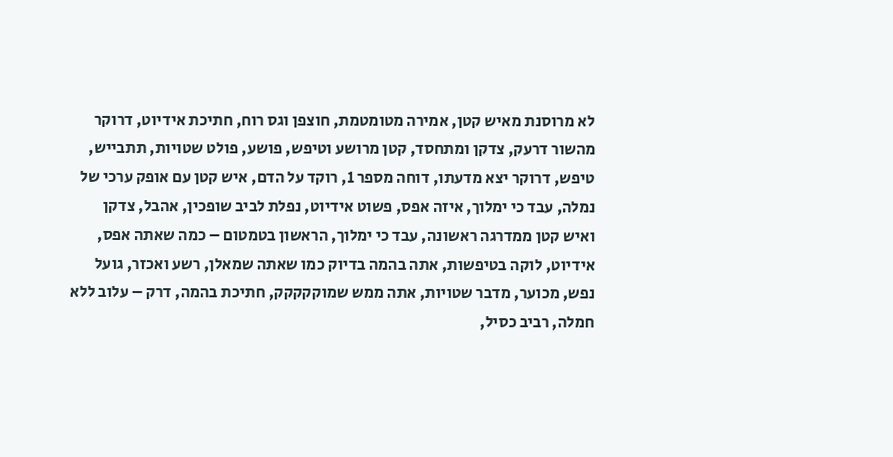לא מרוסנת מאיש קטן, אמירה מטומטמת, חוצפן וגס רוח, חתיכת אידיוט, דרוקר מהשור דרעק, צדקן ומתחסד, קטן מרושע וטיפש, פושע, פולט שטויות, תתבייש, טיפש, דרוקר יצא מדעתו, דוחה מספר 1, רוקד על הדם, איש קטן עם אופק ערכי של נמלה, עבד כי ימלוך, איזה אפס, פשוט אידיוט, נפלת לביב שופכין, אהבל, צדקן ואיש קטן ממדרגה ראשונה, עבד כי ימלוך, הראשון בטמטום – כמה שאתה אפס, אידיוט, לוקה בטיפשות, אתה בהמה בדיוק כמו שאתה שמאלן, רשע ואכזר, גועל נפש, מכוער, מדבר שטויות, אתה ממש שמוקקקקק, חתיכת בהמה, דרק – עלוב ללא חמלה, רביב כסיל,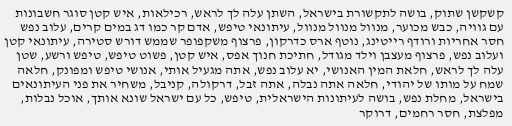קשקשן שתוק, בושה לתקשורת בישראל, השתן עלה לך לראש, רכילאות, איש קטן סוגר חשבונות עם גוויה, כבש מכוער, מנוול מנוול מנוול, עיתונאי טיפש, אדם קר כמו דג במים קרים, עלוב נפש חסר אחריות ורודף רייטינג, נוטף ארס כדרקון, פרצוף משקפופר שממש דורש סטירה, עיתונאי קטן ועלוב נפש, פרצוף מעצבן וילד מגודל, חתיכת חנוך אפס, איש קטן, פשוט טיפש, טיפש ורשע, שטן עלה לך לראש, חלאת המין האנושי, יא עלוב נפש, אתה מגעיל אותי, אנושי טיפש ומפונק, חלאה שמח על מותו של יהודי, חלאה אתה נבלה, אתה זבל, דרקולה, קניבל, משחיר את פני העיתונאים בישראל, מחלת נפש, בושה לעיתונות הישראלית, טיפש, כל עם ישראל שונא אותך, אוכל נבלות, מפלצת, חסר רחמים, דרוקר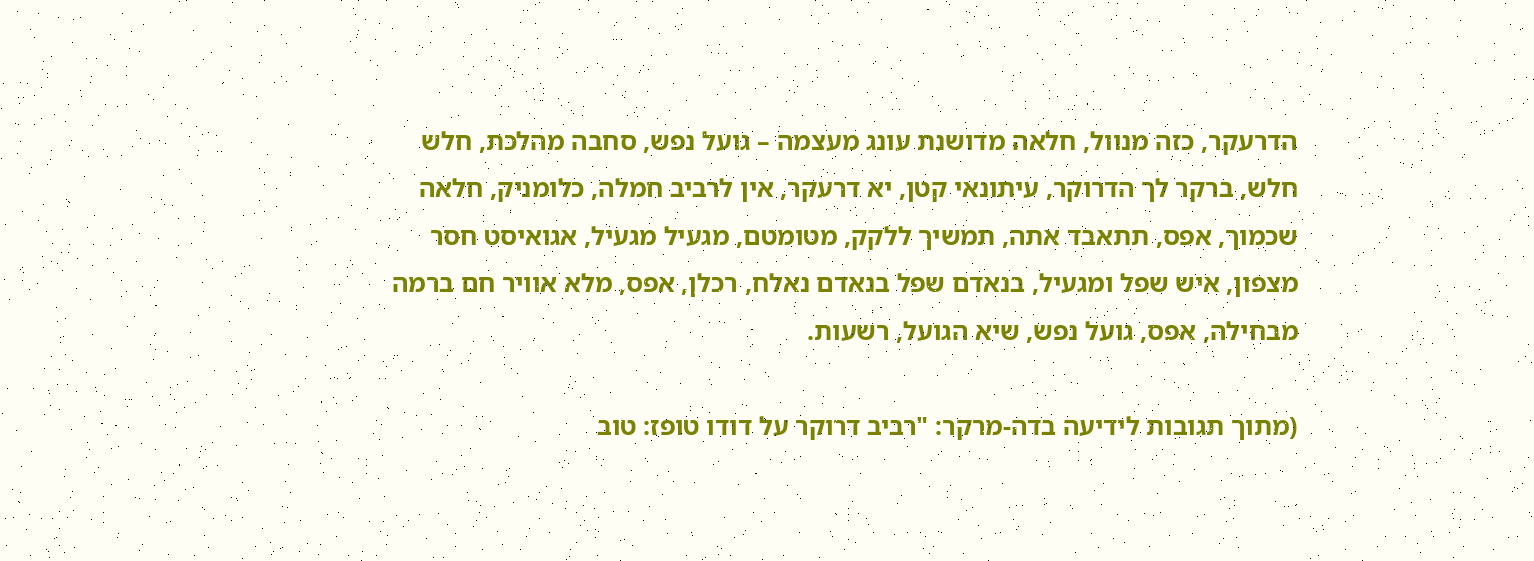הדרעקר, כזה מנוול, חלאה מדושנת עונג מעצמה – גועל נפש, סחבה מהלכת, חלש חלש, ברקר לך הדרוקר, עיתונאי קטן, יא דרעקר, אין לרביב חמלה, כלומניק, חלאה שכמוך, אפס, תתאבד אתה, תמשיך ללקק, מטומטם, מגעיל מגעיל, אגואיסט חסר מצפון, איש שפל ומגעיל, בנאדם שפל בנאדם נאלח, רכלן, אפס, מלא אוויר חם ברמה מבחילה, אפס, גועל נפש, שיא הגועל, רשעות.

(מתוך תגובות לידיעה בדה-מרקר: "רביב דרוקר על דודו טופז: טוב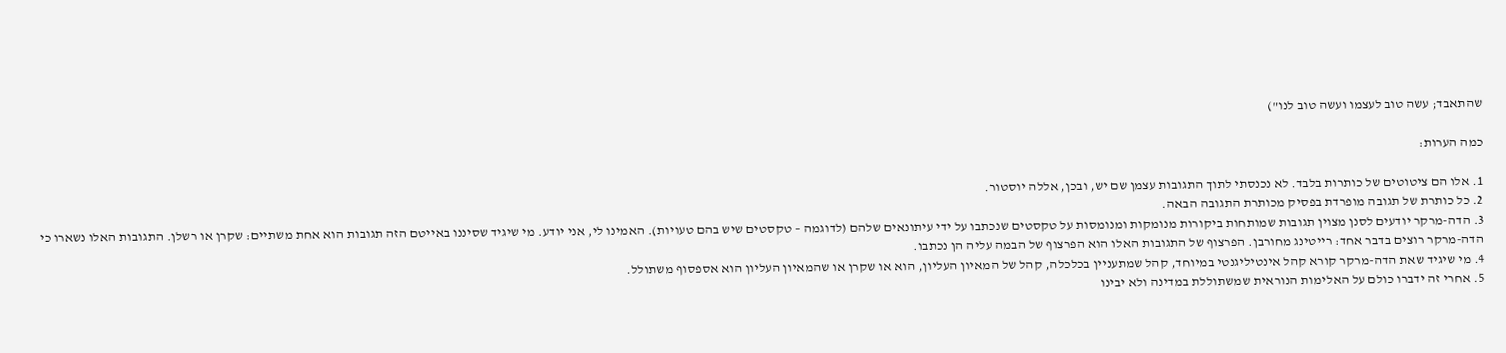שהתאבד; עשה טוב לעצמו ועשה טוב לנו")

כמה הערות:

1. אלו הם ציטוטים של כותרות בלבד. לא נכנסתי לתוך התגובות עצמן שם יש, ובכן, אללה יוסטור.
2. כל כותרת של תגובה מופרדת בפסיק מכותרת התגובה הבאה.
3. הדה-מרקר יודעים לסנן מצוין תגובות שמותחות ביקורות מנומקות ומנומסות על טקסטים שנכתבו על ידי עיתונאים שלהם (לדוגמה – טקסטים שיש בהם טעויות). האמינו לי, אני יודע. מי שיגיד שסיננו באייטם הזה תגובות הוא אחת משתיים: שקרן או רשלן. התגובות האלו נשארו כי הדה-מרקר רוצים בדבר אחד: רייטינג מחורבן. הפרצוף של התגובות האלו הוא הפרצוף של הבמה עליה הן נכתבו.
4. מי שיגיד שאת הדה-מרקר קורא קהל אינטיליגנטי במיוחד, קהל שמתעניין בכלכלה, קהל של המאיון העליון, הוא או שקרן או שהמאיון העליון הוא אספסוף משתולל.
5. אחרי זה ידברו כולם על האלימות הנוראית שמשתוללת במדינה ולא יבינו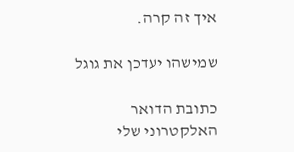איך זה קרה.

שמישהו יעדכן את גוגל

כתובת הדואר האלקטרוני שלי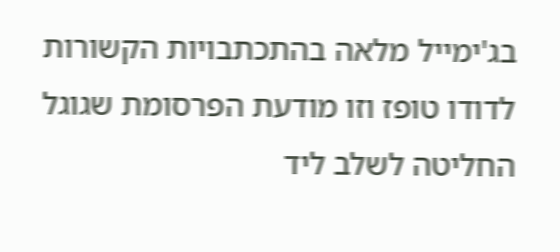בג'ימייל מלאה בהתכתבויות הקשורות לדודו טופז וזו מודעת הפרסומת שגוגל החליטה לשלב ליד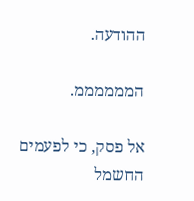ההודעה.

הממממממ.

אל פסק, כי לפעמים החשמל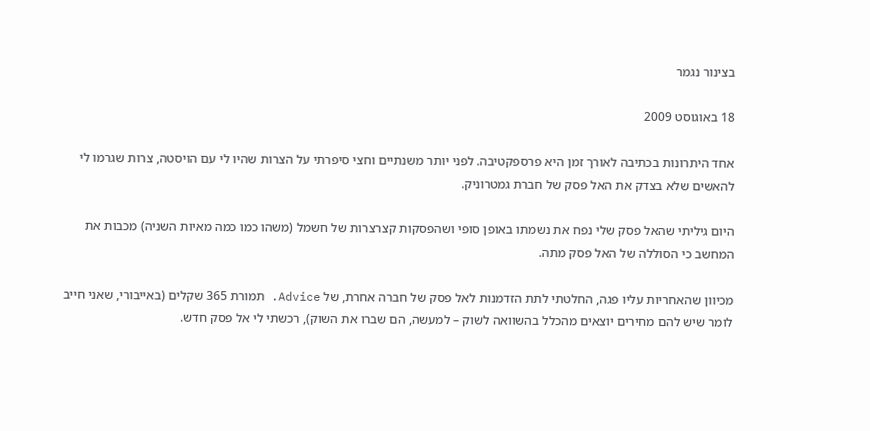בצינור נגמר

18 באוגוסט 2009

אחד היתרונות בכתיבה לאורך זמן היא פרספקטיבה. לפני יותר משנתיים וחצי סיפרתי על הצרות שהיו לי עם הויסטה, צרות שגרמו לי להאשים שלא בצדק את האל פסק של חברת גמטרוניק.

היום גיליתי שהאל פסק שלי נפח את נשמתו באופן סופי ושהפסקות קצרצרות של חשמל (משהו כמו כמה מאיות השניה) מכבות את המחשב כי הסוללה של האל פסק מתה.

מכיוון שהאחריות עליו פגה, החלטתי לתת הזדמנות לאל פסק של חברה אחרת, של Advice. תמורת 365 שקלים (באייבורי, שאני חייב לומר שיש להם מחירים יוצאים מהכלל בהשוואה לשוק – למעשה, הם שברו את השוק), רכשתי לי אל פסק חדש.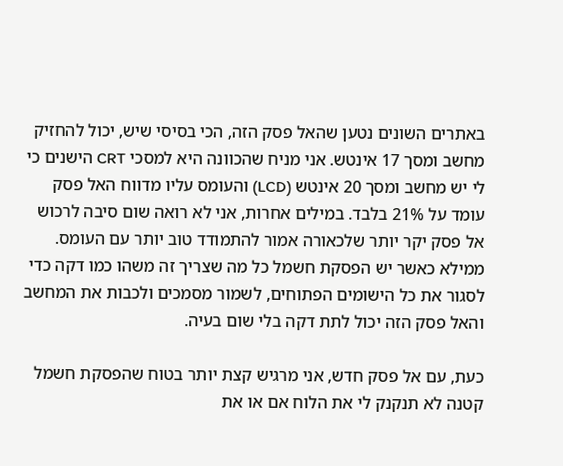באתרים השונים נטען שהאל פסק הזה, הכי בסיסי שיש, יכול להחזיק מחשב ומסך 17 אינטש. אני מניח שהכוונה היא למסכי CRT הישנים כי לי יש מחשב ומסך 20 אינטש (LCD) והעומס עליו מדווח האל פסק עומד על 21% בלבד. במילים אחרות, אני לא רואה שום סיבה לרכוש אל פסק יקר יותר שלכאורה אמור להתמודד טוב יותר עם העומס. ממילא כאשר יש הפסקת חשמל כל מה שצריך זה משהו כמו דקה כדי לסגור את כל הישומים הפתוחים, לשמור מסמכים ולכבות את המחשב והאל פסק הזה יכול לתת דקה בלי שום בעיה.

כעת, עם אל פסק חדש, אני מרגיש קצת יותר בטוח שהפסקת חשמל קטנה לא תנקנק לי את הלוח אם או את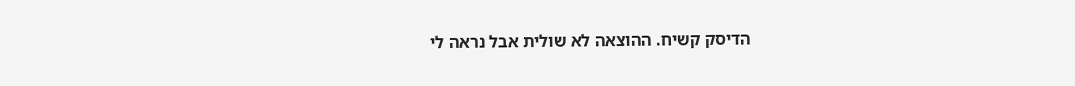הדיסק קשיח. ההוצאה לא שולית אבל נראה לי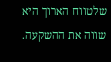שלטווח הארוך היא שווה את ההשקעה.